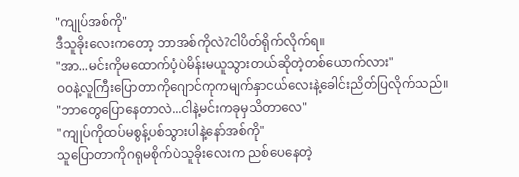"ကျုပ်အစ်ကို"
ဒီသူခိုးလေးကတော့ ဘာအစ်ကိုလဲ?ငါပိတ်ရိုက်လိုက်ရ။
"အာ...မင်းကိုမထောက်ပံ့ပဲမိန်းမယူသွားတယ်ဆိုတဲ့တစ်ယောက်လား"
ဝဝနဲ့လူကြီးပြောတာကိုဂျောင်ကုကမျက်နှာငယ်လေးနဲ့ခေါင်းညိတ်ပြလိုက်သည်။
"ဘာတွေပြောနေတာလဲ...ငါနဲ့မင်းကခုမှသိတာလေ"
"ကျုပ်ကိုထပ်မစွန့်ပစ်သွားပါနဲ့နော်အစ်ကို"
သူပြောတာကိုဂရုမစိုက်ပဲသူခိုးလေးက ညစ်ပေနေတဲ့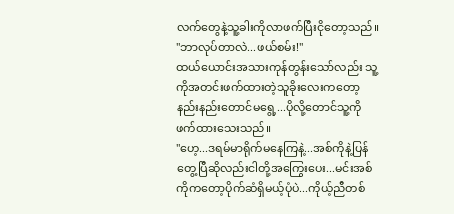လက်တွေနဲ့သူ့ခါးကိုလာဖက်ပြီးငိုတော့သည်။
"ဘာလုပ်တာလဲ...ဖယ်စမ်း!"
ထယ်ယောင်းအသားကုန်တွန်းသော်လည်း သူ့ကိုအတင်းဖက်ထားတဲ့သူခိုးလေးကတော့နည်းနည်းတောင်မရွေ့...ပိုလို့တောင်သူ့ကိုဖက်ထားသေးသည်။
"ဟေ့...ဒရမ်မာရိုက်မနေကြနဲ့...အစ်ကိုနဲ့ပြန်တွေ့ပြီဆိုလည်းငါတို့အကြွေးပေး...မင်းအစ်ကိုကတော့ပိုက်ဆံရှိမယ့်ပုံပဲ...ကိုယ့်ညီတစ်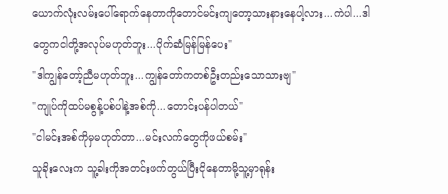ယောက်လုံးလမ်းပေါ်ရောက်နေတာကိုတောင်မင်းကျတော့သားနားနေပါ့လား...ကဲပါ...ဒါတွေကငါတို့အလုပ်မဟုတ်ဘူး...ပိုက်ဆံမြန်မြန်ပေး"
"ဒါကျွန်တော့်ညီမဟုတ်ဘူး...ကျွန်တော်ကတစ်ဦးတည်းသောသားဗျ"
"ကျုပ်ကိုထပ်မစွန့်ပစ်ပါနဲ့အစ်ကို...တောင်းပန်ပါတယ်"
"ငါမင်းအစ်ကိုမှမဟုတ်တာ...မင်းလက်တွေကိုဖယ်စမ်း"
သူခိုးလေးက သူ့ခါးကိုအတင်းဖက်တွယ်ပြီးငိုနေတာမို့သူ့မှာရုန်း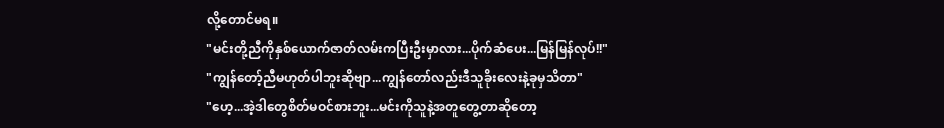လို့တောင်မရ။
"မင်းတို့ညီကိုနှစ်ယောက်ဇာတ်လမ်းကပြီးဦးမှာလား...ပိုက်ဆံပေး...မြန်မြန်လုပ်!!"
"ကျွန်တော့်ညီမဟုတ်ပါဘူးဆိုဗျာ...ကျွန်တော်လည်းဒီသူခိုးလေးနဲ့ခုမှသိတာ"
"ဟေ့...အဲ့ဒါတွေစိတ်မဝင်စားဘူး...မင်းကိုသူနဲ့အတူတွေ့တာဆိုတော့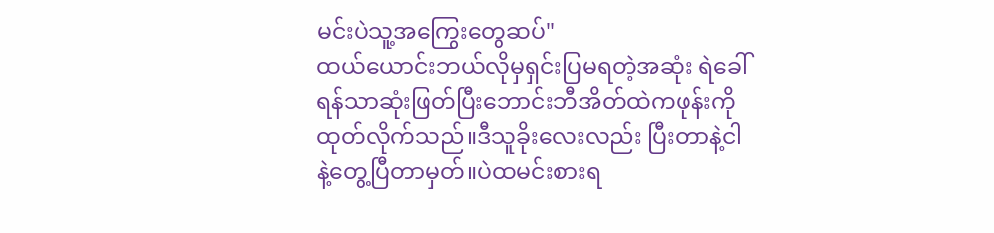မင်းပဲသူ့အကြွေးတွေဆပ်"
ထယ်ယောင်းဘယ်လိုမှရှင်းပြမရတဲ့အဆုံး ရဲခေါ်ရန်သာဆုံးဖြတ်ပြီးဘောင်းဘီအိတ်ထဲကဖုန်းကိုထုတ်လိုက်သည်။ဒီသူခိုးလေးလည်း ပြီးတာနဲ့ငါနဲ့တွေ့ပြီတာမှတ်။ပဲထမင်းစားရ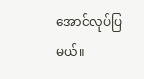အောင်လုပ်ပြမယ်။